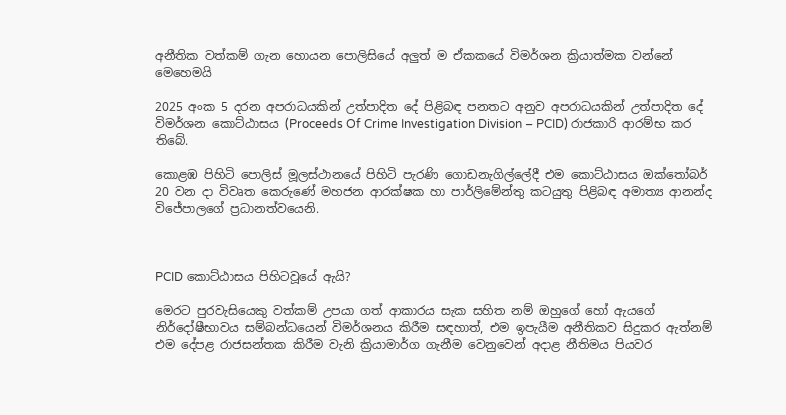අනීතික වත්කම් ගැන හොයන පොලිසියේ අලුත් ම ඒකකයේ විමර්ශන ක්‍රියාත්මක වන්නේ මෙහෙමයි

2025 අංක 5 දරන අපරාධයකින් උත්පාදිත දේ පිළිබඳ පනතට අනුව අපරාධයකින් උත්පාදිත දේ විමර්ශන කොට්ඨාසය (Proceeds Of Crime Investigation Division – PCID) රාජකාරි ආරම්භ කර තිබේ.

කොළඹ පිහිටි පොලිස් මූලස්ථානයේ පිහිටි පැරණි ගොඩනැගිල්ලේදී එම කොට්ඨාසය ඔක්තෝබර් 20 වන දා විවෘත කෙරුණේ මහජන ආරක්ෂක හා පාර්ලිමේන්තු කටයුතු පිළිබඳ අමාත්‍ය ආනන්ද විජේපාලගේ ප්‍රධානත්වයෙනි.



PCID කොට්ඨාසය පිහිටවූයේ ඇයි?

මෙරට පුරවැසියෙකු වත්කම් උපයා ගත් ආකාරය සැක සහිත නම් ඔහුගේ හෝ ඇයගේ නිර්දෝෂීභාවය සම්බන්ධයෙන් විමර්ශනය කිරීම සඳහාත්, එම ඉපැයීම අනීතිකව සිදුකර ඇත්නම් එම දේපළ රාජසන්තක කිරීම වැනි ක්‍රියාමාර්ග ගැනීම වෙනුවෙන් අදාළ නීතිමය පියවර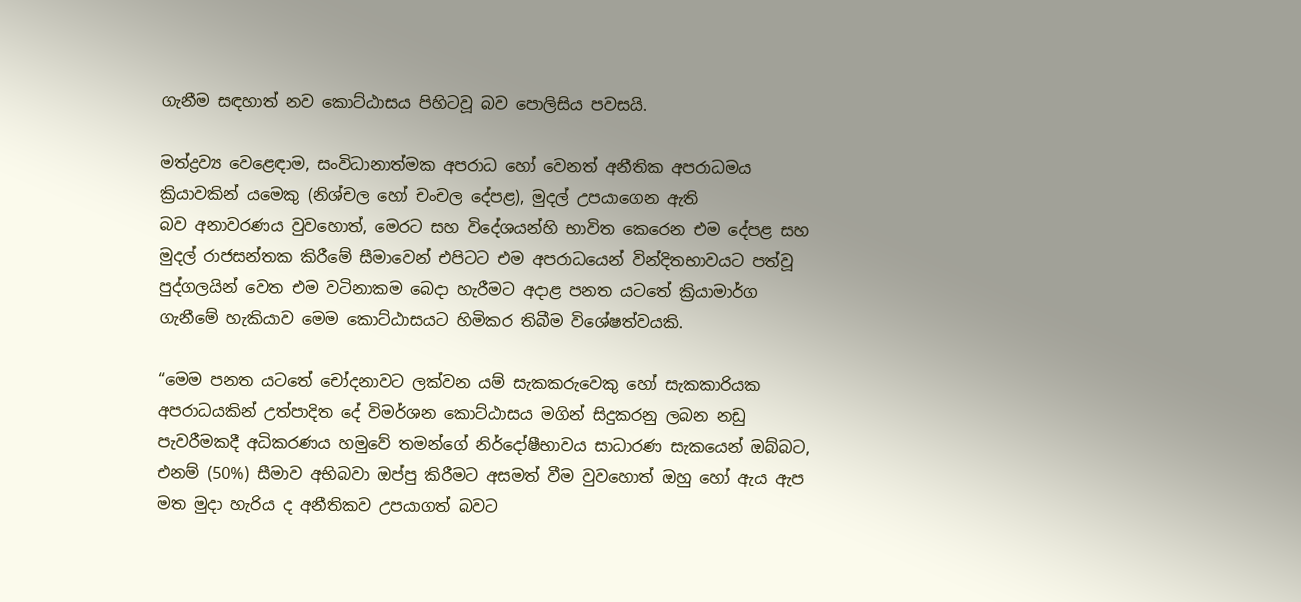ගැනීම සඳහාත් නව කොට්ඨාසය පිහිටවූ බව පොලිසිය පවසයි.

මත්ද්‍රව්‍ය වෙළෙඳාම, සංවිධානාත්මක අපරාධ හෝ වෙනත් අනීතික අපරාධමය ක්‍රියාවකින් යමෙකු (නිශ්චල හෝ චංචල දේපළ), මුදල් උපයාගෙන ඇති බව ‍අනාවරණය වුවහොත්, මෙරට සහ විදේශයන්හි භාවිත කෙරෙන එම දේපළ සහ මුදල් රාජසන්තක කිරීමේ සීමාවෙන් එපිටට එම අපරාධයෙන් වින්දිතභාවයට පත්වූ පුද්ගලයින් වෙත එම වටිනාකම බෙදා හැරීමට අදාළ පනත යටතේ ක්‍රියාමාර්ග ගැනීමේ හැකියාව මෙම කොට්ඨාසයට හිමිකර තිබීම විශේෂත්වයකි.

“මෙම පනත යටතේ චෝදනාවට ලක්වන යම් සැකකරුවෙකු හෝ සැකකාරියක අපරාධයකින් උත්පාදිත දේ විමර්ශන කොට්ඨාසය මගින් සිදුකරනු ලබන නඩු පැවරීමකදී අධිකරණය හමුවේ තමන්ගේ නිර්දෝෂීභාවය සාධාරණ සැකයෙන් ඔබ්බට, එනම් (50%) සීමාව අභිබවා ඔප්පු කිරීමට අසමත් වීම වුවහොත් ඔහු හෝ ඇය ඇප මත මුදා හැරිය ද අනීතිකව උපයාගත් බවට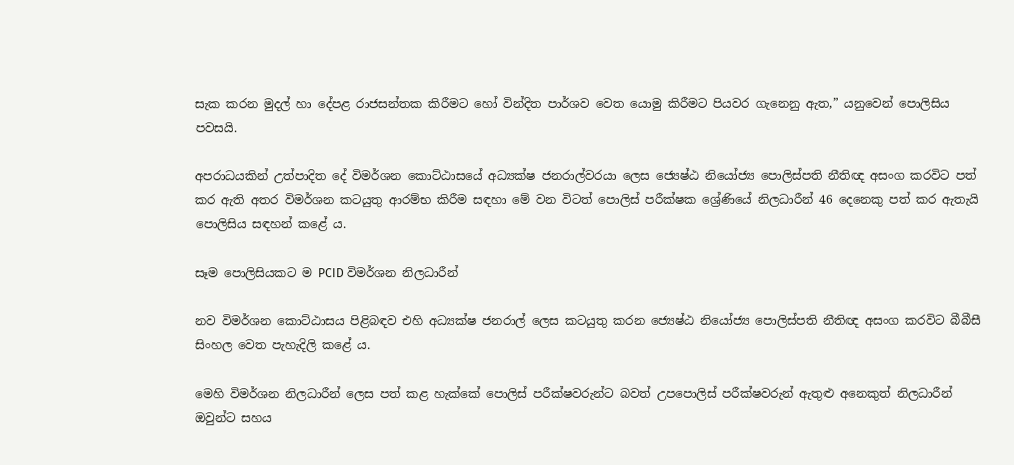සැක කරන මුදල් හා දේපළ රාජසන්තක කිරීමට හෝ වින්දිත පාර්ශව වෙත යොමු කිරීමට පියවර ගැනෙනු ඇත,” යනුවෙන් පොලිසිය පවසයි.

අපරාධයකින් උත්පාදිත දේ විමර්ශන කොට්ඨාසයේ අධ්‍යක්ෂ ජනරාල්වරයා ලෙස ජ්‍යෙෂ්ඨ නියෝජ්‍ය පොලිස්පති නීතිඥ අසංග කරවිට පත් කර ඇති අතර විමර්ශන කටයුතු ආරම්භ කිරීම සඳහා මේ වන විටත් පොලිස් පරීක්ෂක ශ්‍රේණියේ නිලධාරීන් 46 දෙනෙකු පත් කර ඇතැයි පොලිසිය සඳහන් කළේ ය.

සෑම පොලිසියකට ම PCID විමර්ශන නිලධාරීන්

නව විමර්ශන කොට්ඨාසය පිළිබඳව එහි අධ්‍යක්ෂ ජනරාල් ලෙස කටයුතු කරන ජ්‍යෙෂ්ඨ නියෝජ්‍ය පොලිස්පති නීතිඥ අසංග කරවිට බීබීසී සිංහල වෙත පැහැදිලි කළේ ය.

මෙහි විමර්ශන නිලධාරීන් ලෙස පත් කළ හැක්කේ පොලිස් පරීක්ෂවරුන්ට බවත් උපපොලිස් පරීක්ෂවරුන් ඇතුළු අනෙකුත් නිලධාරීන් ඔවුන්ට සහය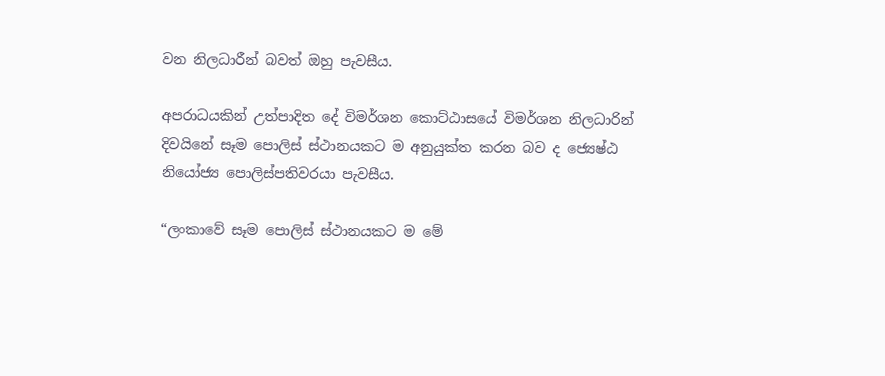වන නිලධාරීන් බවත් ඔහු පැවසීය.

අපරාධයකින් උත්පාදිත දේ විමර්ශන කොට්ඨාසයේ විමර්ශන නිලධාරින් දිවයිනේ සෑම පොලිස් ස්ථානයකට ම අනුයුක්ත කරන බව ද ජ්‍යෙෂ්ඨ නියෝජ්‍ය පොලිස්පතිවරයා පැවසීය.

“ලංකාවේ සෑම පොලිස් ස්ථානයකට ම මේ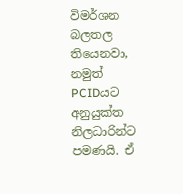විමර්ශන බලතල තියෙනවා, නමුත් PCIDයට අනුයුක්ත නිලධාරින්ට පමණයි. ඒ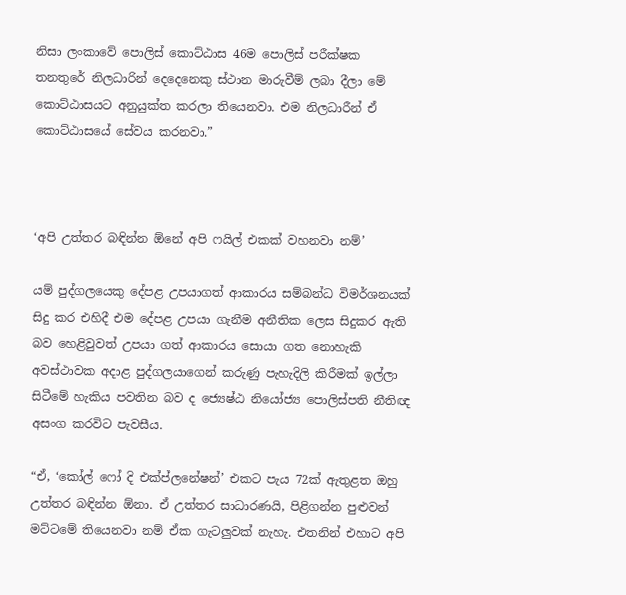නිසා ලංකාවේ පොලිස් කොට්ඨාස 46ම පොලිස් පරීක්ෂක තනතුරේ නිලධාරින් දෙදෙනෙකු ස්ථාන මාරුවීම් ලබා දීලා මේ කොට්ඨාසයට අනුයුක්ත කරලා තියෙනවා. එම නිලධාරීන් ඒ කොට්ඨාසයේ සේවය කරනවා.”



‘අපි උත්තර බඳින්න ඕනේ අපි ෆයිල් එකක් වහනවා නම්’

යම් පුද්ගලයෙකු දේපළ උපයාගත් ආකාරය සම්බන්ධ විමර්ශනයක් සිදු කර එහිදී එම දේපළ උපයා ගැනීම අනීතික ලෙස සිදුකර ඇති බව හෙළිවුවත් උපයා ගත් ආකාරය සොයා ගත නොහැකි අවස්ථාවක අදාළ පුද්ගලයාගෙන් කරුණු පැහැදිලි කිරීමක් ඉල්ලා සිටීමේ හැකිය පවතින බව ද ජ්‍යෙෂ්ඨ නියෝජ්‍ය පොලිස්පති නීතිඥ අසංග කරවිට පැවසීය.

“ඒ, ‘කෝල් ෆෝ දි එක්ප්ලනේෂන්’ එකට පැය 72ක් ඇතුළත ඔහු උත්තර බඳින්න ඕනා. ඒ උත්තර සාධාරණයි, පිළිගන්න පුළුවන් මට්ටමේ තියෙනවා නම් ඒක ගැටලුවක් නැහැ. එතනින් එහාට අපි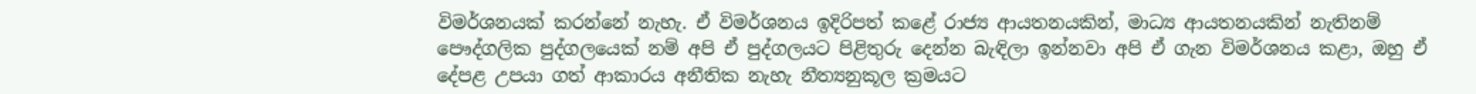විමර්ශනයක් කරන්නේ නැහැ. ඒ විමර්ශනය ඉදිරිපත් කළේ රාජ්‍ය ආයතනයකින්, මාධ්‍ය ආයතනයකින් නැතිනම් පෞද්ගලික පුද්ගලයෙක් නම් අපි ඒ පුද්ගලයට පිළිතුරු දෙන්න බැඳිලා ඉන්නවා අපි ඒ ගැන විමර්ශනය කළා, ඔහු ඒ දේපළ උපයා ගත් ආකාරය අනීතික නැහැ නීත්‍යනුකූල ක්‍රමයට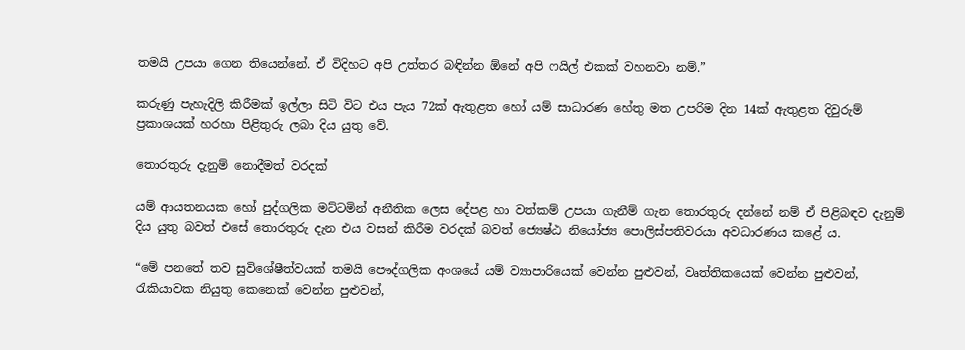තමයි උපයා ගෙන තියෙන්නේ. ඒ විදිහට අපි උත්තර බඳින්න ඕනේ අපි ෆයිල් එකක් වහනවා නම්.”

කරුණු පැහැදිලි කිරීමක් ඉල්ලා සිටි විට එය පැය 72ක් ඇතුළත හෝ යම් සාධාරණ හේතු මත උපරිම දින 14ක් ඇතුළත දිවුරුම් ප්‍රකාශයක් හරහා පිළිතුරු ලබා දිය යුතු වේ.

තොරතුරු දැනුම් නොදීමත් වරදක්

යම් ආයතනයක හෝ පුද්ගලික මට්ටමින් අනීතික ලෙස දේපළ හා වත්කම් උපයා ගැනීම් ගැන තොරතුරු දන්නේ නම් ඒ පිළිබඳව දැනුම් දිය යුතු බවත් එසේ තොරතුරු දැන එය වසන් කිරීම වරදක් බවත් ජ්‍යෙෂ්ඨ නියෝජ්‍ය පොලිස්පතිවරයා අවධාරණය කළේ ය.

“මේ පනතේ තව සුවිශේෂීත්වයක් තමයි පෞද්ගලික අංශයේ යම් ව්‍යාපාරියෙක් වෙන්න පුළුවන්, වෘත්තිකයෙක් වෙන්න පුළුවන්, රැකියාවක නියුතු කෙනෙක් වෙන්න පුළුවන්,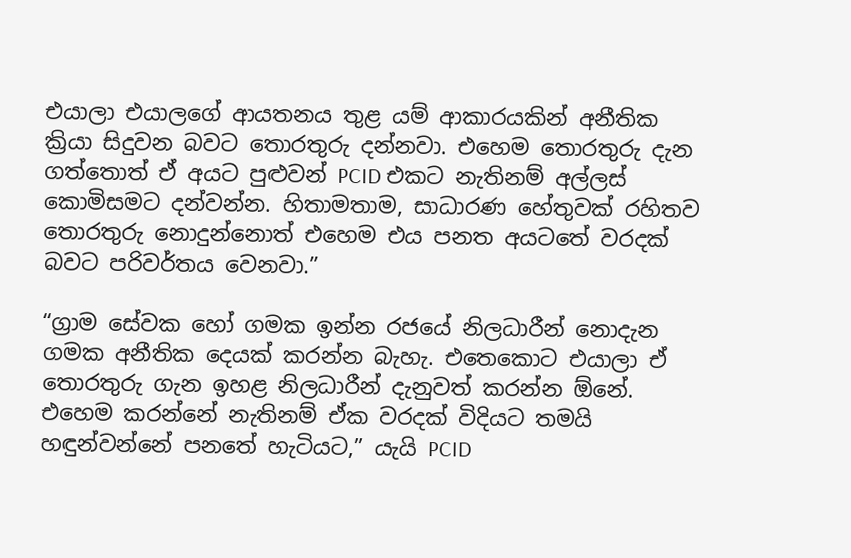එයාලා එයාලගේ ආයතනය තුළ යම් ආකාරයකින් අනීතික ක්‍රියා සිදුවන බවට තොරතුරු දන්නවා. එහෙම තොරතුරු දැන ගත්තොත් ඒ අයට පුළුවන් PCID එකට නැතිනම් අල්ලස් කොමිසමට දන්වන්න. හිතාමතාම, සාධාරණ හේතුවක් රහිතව තොරතුරු නොදුන්නොත් එහෙම එය පනත අයටතේ වරදක් බවට පරිවර්තය වෙනවා.”

“ග්‍රාම සේවක හෝ ගමක ඉන්න රජයේ නිලධාරීන් නොදැන ගමක අනීතික දෙයක් කරන්න බැහැ. එතෙකොට එයාලා ඒ තොරතුරු ගැන ඉහළ නිලධාරීන් දැනුවත් කරන්න ඕනේ. එහෙම කරන්නේ නැතිනම් ඒක වරදක් විදියට තමයි හඳුන්වන්නේ පනතේ හැටියට,” යැයි PCID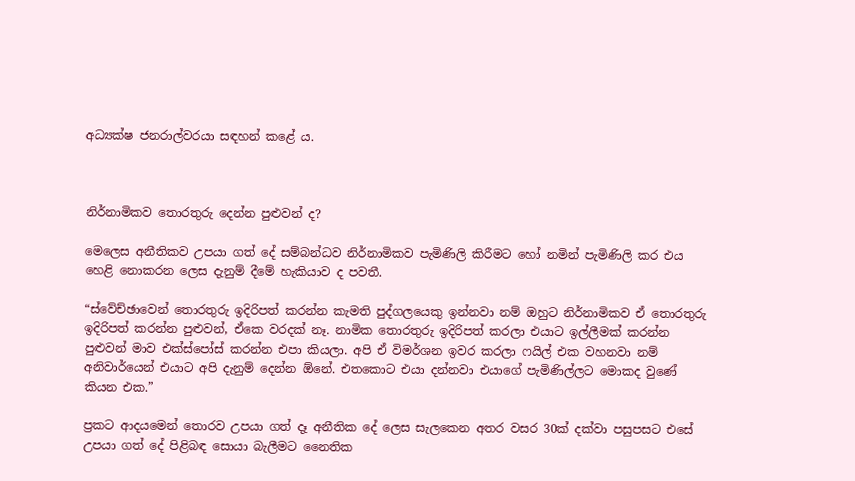අධ්‍යක්ෂ ජනරාල්වරයා සඳහන් කළේ ය.



නිර්නාමිකව තොරතුරු දෙන්න පුළුවන් ද?

මෙලෙස අනීතිකව උපයා ගත් දේ සම්බන්ධව නිර්නාමිකව පැමිණිලි කිරීමට හෝ නමින් පැමිණිලි කර එය හෙළි නොකරන ලෙස දැනුම් දීමේ හැකියාව ද පවතී.

“ස්වේච්ඡාවෙන් තොරතුරු ඉදිරිපත් කරන්න කැමති පුද්ගලයෙකු ඉන්නවා නම් ඔහුට නිර්නාමිකව ඒ තොරතුරු ඉදිරිපත් කරන්න පුළුවන්, ඒකෙ වරදක් නෑ. නාමික තොරතුරු ඉදිරිපත් කරලා එයාට ඉල්ලීමක් කරන්න පුළුවන් මාව එක්ස්පෝස් කරන්න එපා කියලා. අපි ඒ විමර්ශන ඉවර කරලා ෆයිල් එක වහනවා නම් අනිවාර්යෙන් එයාට අපි දැනුම් දෙන්න ඕනේ. එතකොට එයා දන්නවා එයාගේ පැමිණිල්ලට මොකද වුණේ කියන එක.”

ප්‍රකට ආදයමෙන් තොරව උපයා ගත් දෑ අනීතික දේ ලෙස සැලකෙන අතර වසර 30ක් දක්වා පසුපසට එසේ උපයා ගත් දේ පිළිබඳ සොයා බැලීමට නෛතික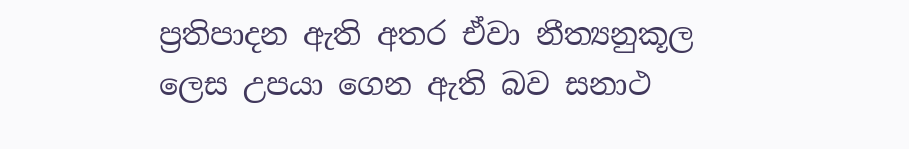ප්‍රතිපාදන ඇති අතර ඒවා නීත්‍යනුකූල ලෙස උපයා ගෙන ඇති බව සනාථ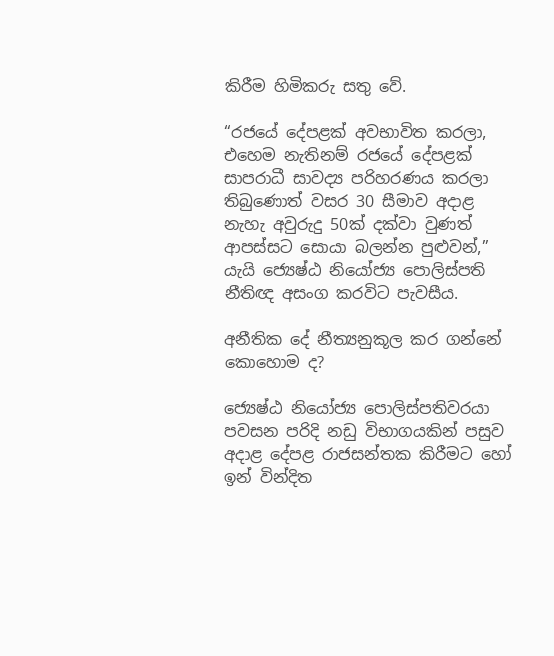කිරීම හිමිකරු සතු වේ.

“රජයේ දේපළක් අවභාවිත කරලා, එහෙම නැතිනම් රජයේ දේපළක් සාපරාධී සාවද්‍ය පරිහරණය කරලා තිබුණොත් වසර 30 සීමාව අදාළ නැහැ අවුරුදු 50ක් දක්වා වුණත් ආපස්සට සොයා බලන්න පුළුවන්,” යැයි ජ්‍යෙෂ්ඨ නියෝජ්‍ය පොලිස්පති නීතිඥ අසංග කරවිට පැවසීය.

අනීතික දේ නීත්‍යනුකූල කර ගන්නේ කොහොම ද?

ජ්‍යෙෂ්ඨ නියෝජ්‍ය පොලිස්පතිවරයා පවසන පරිදි නඩු විභාගයකින් පසුව අදාළ දේපළ රාජසන්තක කිරීමට හෝ ඉන් වින්දිත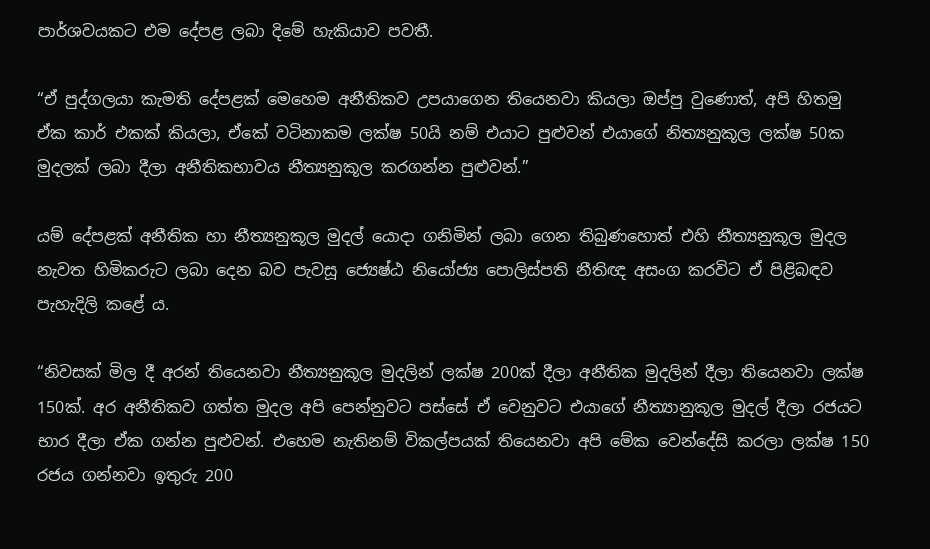පාර්ශවයකට එම දේපළ ලබා දිමේ හැකියාව පවතී.

“ඒ පුද්ගලයා කැමති දේපළක් මෙහෙම අනීතිකව උපයාගෙන තියෙනවා කියලා ඔප්පු වුණොත්, අපි හිතමු ඒක කාර් එකක් කියලා, ඒකේ වටිනාකම ලක්ෂ 50යි නම් එයාට පුළුවන් එයාගේ නිත්‍යනුකූල ලක්ෂ 50ක මුදලක් ලබා දීලා අනීතිකභාවය නීත්‍යනුකූල කරගන්න පුළුවන්.”

යම් දේපළක් අනීතික හා නීත්‍යනුකූල මුදල් යොදා ගනිමින් ලබා ගෙන තිබුණහොත් එහි නීත්‍යනුකූල මුදල නැවත හිමිකරුට ලබා දෙන බව පැවසූ ජ්‍යෙෂ්ඨ නියෝජ්‍ය පොලිස්පති නීතිඥ අසංග කරවිට ඒ පිළිබඳව පැහැදිලි කළේ ය.

“නිවසක් මිල දී අරන් තියෙනවා නීත්‍යනුකූල මුදලින් ලක්ෂ 200ක් දීලා අනීතික මුදලින් දීලා තියෙනවා ලක්ෂ 150ක්. අර අනීතිකව ගත්ත මුදල අපි පෙන්නුවට පස්සේ ඒ වෙනුවට එයාගේ නීත්‍යානුකූල මුදල් දීලා රජයට භාර දීලා ඒක ගන්න පුළුවන්. එහෙම නැතිනම් විකල්පයක් තියෙනවා අපි මේක වෙන්දේසි කරලා ලක්ෂ 150 රජය ගන්නවා ඉතුරු 200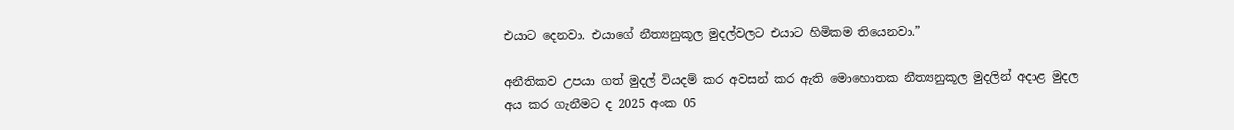එයාට දෙනවා. එයාගේ නීත්‍යනුකූල මුදල්වලට එයාට හිමිකම තියෙනවා.”

අනීතිකව උපයා ගත් මුදල් වියදම් කර අවසන් කර ඇති මොහොතක නීත්‍යනුකූල මුදලින් අදාළ මුදල අය කර ගැනීමට ද 2025 අංක 05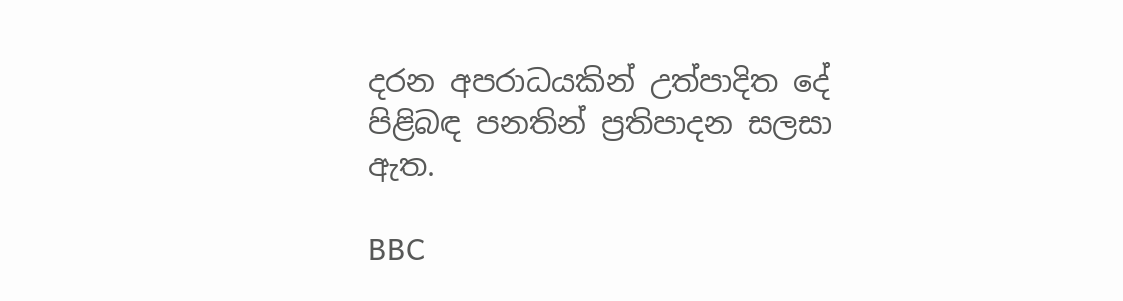දරන අපරාධයකින් උත්පාදිත දේ පිළිබඳ පනතින් ප්‍රතිපාදන සලසා ඇත.

BBC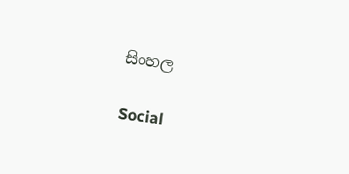සිංහල

Social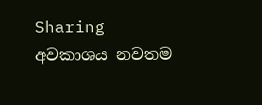Sharing
අවකාශය නවතම